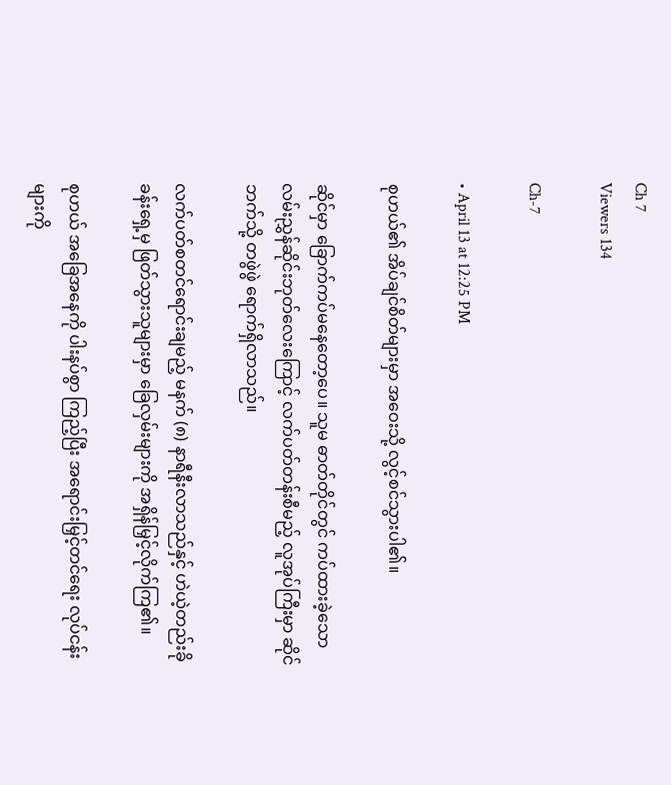Ch 7
Viewers 134

Ch-7

• April 13 at 12:25 PM

စုဟယ်၏ အိပ်ချင်စိတ်များမှာ အဝေးသို့ လွင့်စင်သွားပါ၏။

ဆိုင်မှာ ခြောက်ကပ်မနေတော့ပေ။ သူမ ဓာတ်တိုင်တွင် ကပ်ထားခဲ့သော လမ်းညွှန်ဆိုင်းဘုတ်လေးကြောင့် လက်ပတ်တန်းစီမည့် လူအုပ်ကြီးမှာ ဆိုင်ဘက်သို့ တဖွဲဖွဲ ရောက်ရှိလာသည်။

လက်ပတ်စတင်ရောင်းချမည့် မနက် (၈) နာရီနီးလာသည်နှင့် ဟဲယဲ့တည်းခိုခန်းရှေ့မှ ဖြတ်သွားသူများမှာ ခြေလှမ်းများကို အရှိန်မြှင့်လိုက်ကြ၏။

စုဟယ် အခြေအနေကို ပါးနပ်စွာ ကြည့်ပြီး အရောင်းမြှင့်တင်ရေး လုပ်ငန်းများကို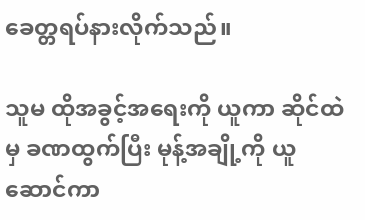ခေတ္တရပ်နားလိုက်သည်။

သူမ ထိုအခွင့်အရေးကို ယူကာ ဆိုင်ထဲမှ ခဏထွက်ပြီး မုန့်အချို့ကို ယူဆောင်ကာ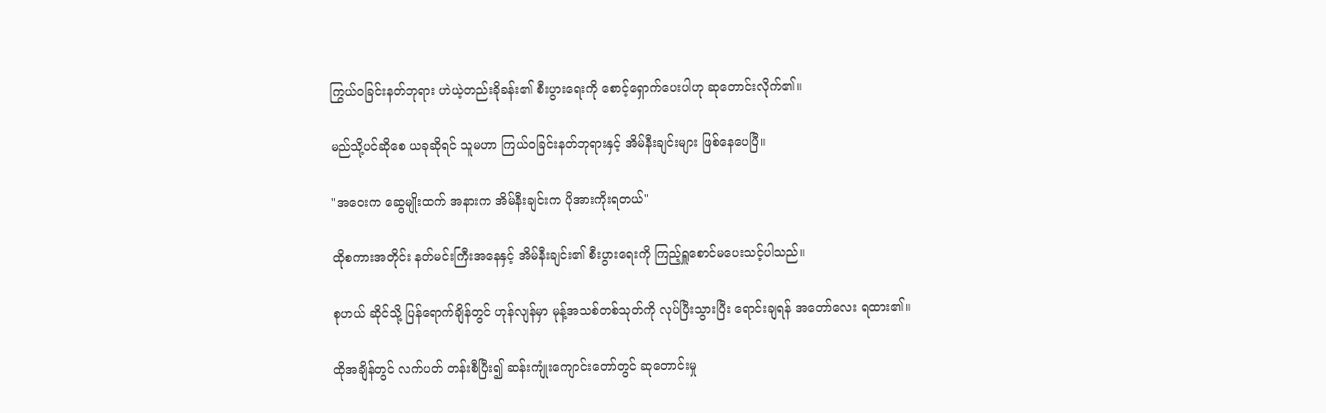ကြွယ်ဝခြင်းနတ်ဘုရား ဟဲယဲ့တည်းခိုခန်း၏ စီးပွားရေးကို စောင့်ရှောက်ပေးပါဟု ဆုတောင်းလိုက်၏။

မည်သို့ပင်ဆို‌စေ ယခုဆိုရင် သူမဟာ ကြယ်ဝခြင်းနတ်ဘုရားနှင့် အိမ်နီးချင်းများ ဖြစ်နေပေပြီ။

"အဝေးက ဆွေမျိုးထက် အနားက အိမ်နီးချင်းက ပိုအားကိုးရတယ်"

ထိုစကားအတိုင်း နတ်မင်းကြီးအနေနှင့် အိမ်နီးချင်း၏ စီးပွားရေးကို ကြည့်ရှူစောင်မပေးသင့်ပါသည်။

စုဟယ် ဆိုင်သို့ ပြန်ရောက်ချိန်တွင် ဟုန်လျန်မှာ မုန့်အသစ်တစ်သုတ်ကို လုပ်ပြီးသွားပြီး ရောင်းချရန် အတော်လေး ရထား၏။

ထိုအချိန်တွင် လက်ပတ် တန်းစီပြီး၍ ဆန်းကျုံးကျောင်းတော်တွင် ဆုတောင်းမှု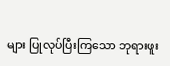များ ပြုလုပ်ပြီးကြသော ဘုရားဖူး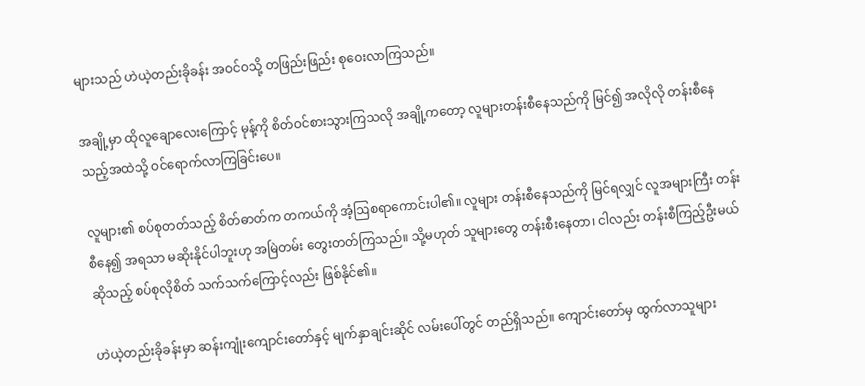များသည် ဟဲယဲ့တည်းခိုခန်း အဝင်ဝသို့ တဖြည်းဖြည်း စုဝေးလာကြသည်။

အချို့မှာ ထိုလူချောလေးကြောင့် မုန့်ကို စိတ်ဝင်စားသွားကြသလို အချို့ကတော့ လူများတန်းစီနေသည်ကို မြင်၍ အလိုလို တန်းစီနေသည့်အထဲသို့ ဝင်ရောက်လာကြခြင်းပေ။

လူများ၏ စပ်စုတတ်သည့် စိတ်ဓာတ်က တကယ်ကို အံ့ဩစရာကောင်းပါ၏။ လူများ တန်းစီနေသည်ကို မြင်ရလျှင် လူအများကြီး တန်းစီနေ၍ အရသာ မဆိုးနိုင်ပါဘူးဟု အမြဲတမ်း တွေးတတ်ကြသည်။ သို့မဟုတ် သူများ‌တွေ တန်းစီးနေတာ၊ ငါလည်း တန်းစီကြည့်ဦးမယ် ဆိုသည့် စပ်စုလိုစိတ် သက်သက်ကြောင့်လည်း ဖြစ်နိုင်၏။

ဟဲယဲ့တည်းခိုခန်းမှာ ဆန်းကျုံးကျောင်းတော်နှင့် မျက်နှာချင်းဆိုင် လမ်းပေါ်တွင် တည်ရှိသည်။ ကျောင်းတော်မှ ထွက်လာသူများ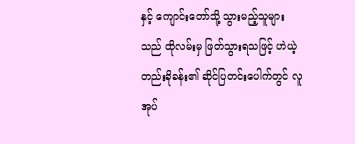နှင့် ကျောင်းတော်သို့ သွားမည့်သူများသည် ထိုလမ်းမှ ဖြတ်သွားရသဖြင့် ဟဲယဲ့တည်းခိုခန်း၏ ဆိုင်ပြတင်းပေါက်တွင် လူအုပ်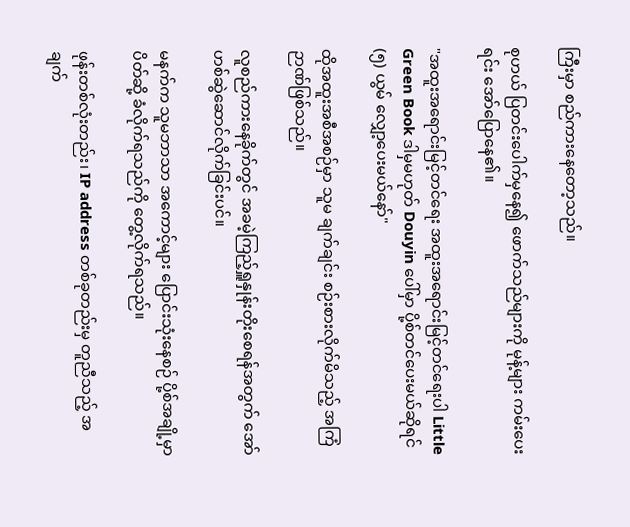ကြီးမှာ စည်ကားနေတော့သည်။

စုဟယ် ပြတင်းပေါက်မှနေ၍ ဖောက်သည်များကို မုန့်များ ကမ်းပေးရင်း အော်ပြောနေ၏။

"အထူးအရောင်းမြင့်တင်ရေး အထူးအရောင်းမြင့်တင်ရေးပါ Little Green Book ဒါမှမဟုတ် Douyin ပေါ်မှာ ပို့စ်တင်ပေးမယ်ဆိုရင် (၅) ယွမ် လျှော့ပေးမယ်နော်"

ထိုအထူးအစီအစဉ်မှာ သူမ ချက်ချင်း စဉ်းစားလိုက်မိသည့် အကြံဉာဏ်ဖြစ်သည်။

လူစည်ကားနေခိုက်တွင် အခမဲ့ကြည့်ရှူနှုန်းတိုးစေရန်အတွက် အော်ဟစ်ဆွဲဆောင်လိုက်ခြင်းပင်။

မနက်က သူမဘာသာ အကောင့်များ ပြောင်းသုံးနေစဉ် ပို့စ်အချို့မှာ ပိတ်ဆို့ ခံလိုက်ရသည်ကို တွေ့လိုက်ရသည်။

ဖုန်းတစ်လုံးတည်း၊ IP address တစ်ခုတည်းမှ တူညီသည့် အချက်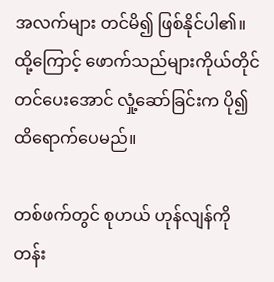အလက်များ တင်မိ၍ ဖြစ်နိုင်ပါ၏။ ထို့ကြောင့် ဖောက်သည်များကိုယ်တိုင် တင်ပေးအောင် လှုံ့ဆော်ခြင်းက ပို၍ ထိရောက်ပေမည်။

တစ်ဖက်တွင် စုဟယ် ဟုန်လျန်ကို တန်း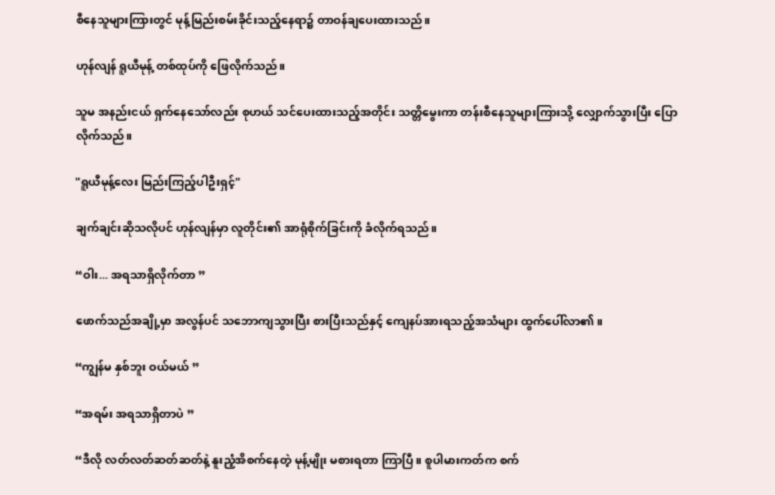စီနေသူများကြားတွင် မုန့်မြည်းစမ်းခိုင်းသည့်‌နေရာ၌ တာဝန်ချပေးထားသည်။

ဟုန်လျန် ရူယီမုန့် တစ်ထုပ်ကို ဖြေလိုက်သည်။

သူမ အနည်းငယ် ရှက်နေသော်လည်း စုဟယ် သင်ပေးထားသည့်အတိုင်း သတ္တိမွေးကာ တန်းစီနေသူများကြားသို့ လျှောက်သွားပြီး ပြောလိုက်သည်။

"ရူယီမုန့်လေး မြည်းကြည့်ပါဦးရှင့်"

ချက်ချင်းဆိုသလိုပင် ဟုန်လျန်မှာ လူတိုင်း၏ အာရုံစိုက်ခြင်းကို ခံလိုက်ရသည်။

“ဝါး... အရသာရှိလိုက်တာ ”

ဖောက်သည်အချို့မှာ အလွန်ပင် သဘောကျသွားပြီး စားပြီးသည်နှင့် ကျေနပ်အားရသည့်အသံများ ထွက်ပေါ်လာ၏။

“ကျွန်မ နှစ်ဘူး ဝယ်မယ် ”

“အရမ်း အရသာရှိတာပဲ ”

“ဒီလို လတ်လတ်ဆတ်ဆတ်နဲ့ နူးညံ့အိစက်နေတဲ့ မုန့်မျိုး မစားရတာ ကြာပြီ။ စူပါမားကတ်က စက်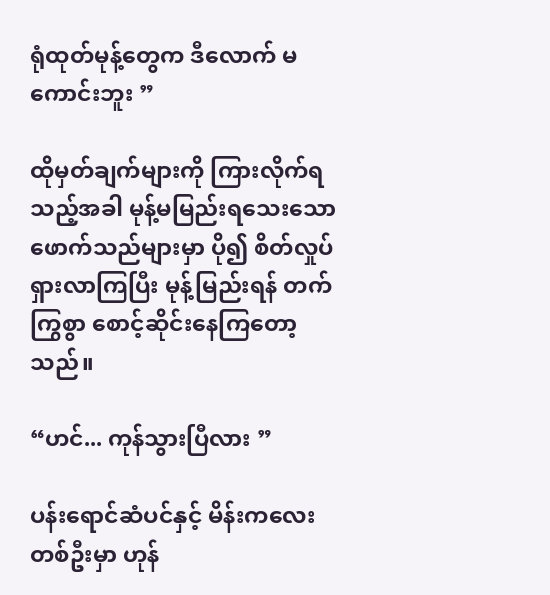ရုံထုတ်မုန့်တွေက ဒီလောက် မကောင်းဘူး ”

ထိုမှတ်ချက်များကို ကြားလိုက်ရသည့်အခါ မုန့်မမြည်းရသေးသော ဖောက်သည်များမှာ ပို၍ စိတ်လှုပ်ရှားလာကြပြီး မုန့်မြည်းရန် တက်ကြွစွာ စောင့်ဆိုင်းနေကြတော့သည်။

“ဟင်... ကုန်သွားပြီလား ”

ပန်းရောင်ဆံပင်နှင့် မိန်းကလေးတစ်ဦးမှာ ဟုန်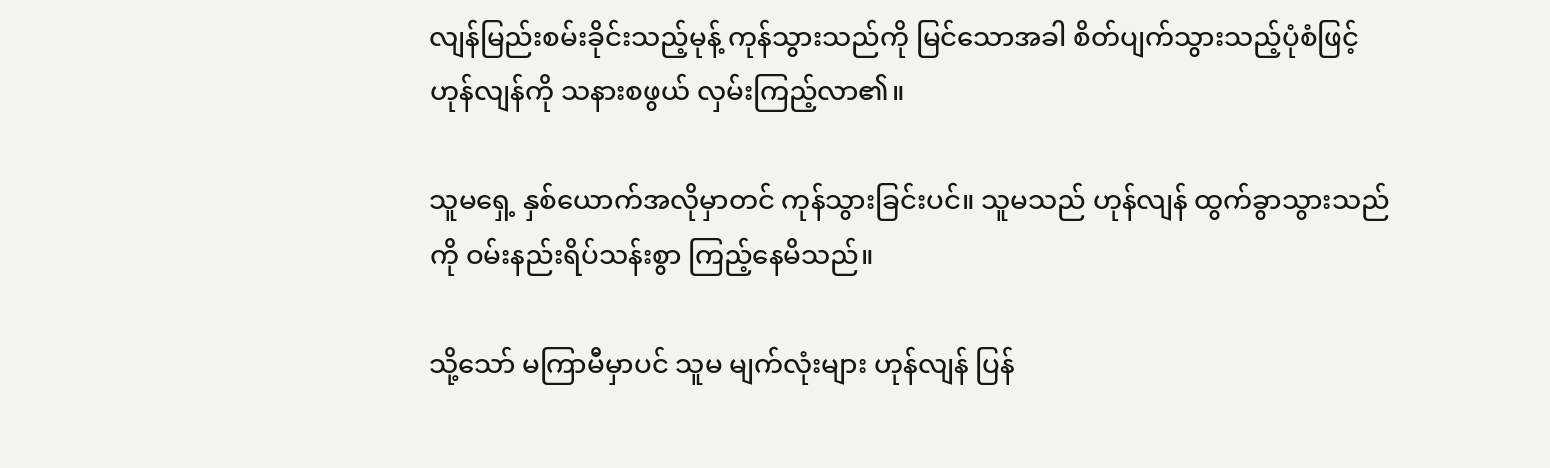လျန်မြည်းစမ်းခိုင်းသည့်မုန့် ကုန်သွားသည်ကို မြင်သောအခါ စိတ်ပျက်သွားသည့်ပုံစံဖြင့် ဟုန်လျန်ကို သနားစဖွယ် လှမ်းကြည့်လာ၏။

သူမရှေ့ နှစ်ယောက်အလိုမှာတင် ကုန်သွားခြင်းပင်။ သူမသည် ဟုန်လျန် ထွက်ခွာသွားသည်ကို ဝမ်းနည်းရိပ်သန်းစွာ ကြည့်နေမိသည်။

သို့သော် မကြာမီမှာပင် သူမ မျက်လုံးများ ဟုန်လျန် ပြန်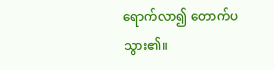ရောက်လာ၍ တောက်ပသွား၏။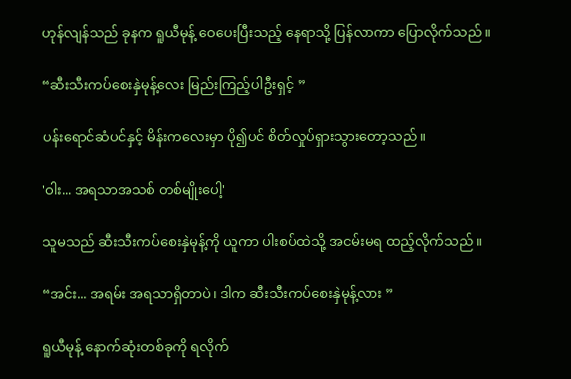ဟုန်လျန်သည် ခုနက ရူယီမုန့် ဝေပေးပြီးသည့် နေရာသို့ ပြန်လာကာ ပြောလိုက်သည်။

“ဆီးသီးကပ်စေးနှဲမုန့်လေး မြည်းကြည့်ပါဦးရှင့် ”

ပန်းရောင်ဆံပင်နှင့် မိန်းကလေးမှာ ပို၍ပင် စိတ်လှုပ်ရှားသွားတော့သည်။

'ဝါး... အရသာအသစ် တစ်မျိုးပေါ့'

သူမသည် ဆီးသီးကပ်စေးနှဲမုန့်ကို ယူကာ ပါးစပ်ထဲသို့ အငမ်းမရ ထည့်လိုက်သည်။

“အင်း... အရမ်း အရသာရှိတာပဲ၊ ဒါက ဆီးသီးကပ်စေးနှဲမုန့်လား ”

ရူယီမုန့် နောက်ဆုံးတစ်ခုကို ရလိုက်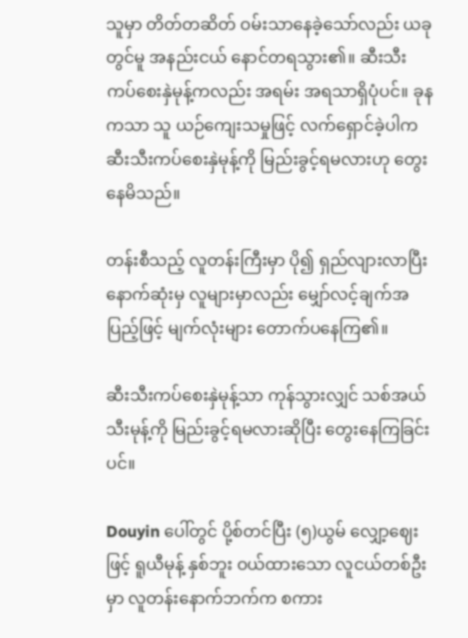သူမှာ တိတ်တဆိတ် ဝမ်းသာနေခဲ့သော်လည်း ယခုတွင်မူ အနည်းငယ် နောင်တရသွား၏။ ဆီးသီးကပ်စေးနှဲမုန့်ကလည်း အရမ်း အရသာရှိပုံပင်။ ခုနကသာ သူ ယဉ်ကျေးသမှုဖြင့် လက်ရှောင်ခဲ့ပါက ဆီးသီးကပ်စေးနှဲမုန့်ကို မြည်းခွင့်ရမလားဟု တွေးနေမိသည်။

တန်းစီသည့် လူတန်းကြီးမှာ ပို၍ ရှည်လျားလာပြီး နောက်ဆုံးမှ လူများမှာလည်း မျှော်လင့်ချက်အပြည့်ဖြင့် မျက်လုံးများ တောက်ပနေကြ၏။

ဆီးသီးကပ်စေးနှဲမုန့်သာ ကုန်သွားလျှင် သစ်အယ်သီးမုန့်ကို မြည်းခွင့်ရမလားဆိုပြီး တွေးနေကြခြင်းပင်။

Douyin ပေါ်တွင် ပို့စ်တင်ပြီး (၅)ယွမ် လျှော့ဈေးဖြင့် ရူယီမုန့် နှစ်ဘူး ဝယ်ထားသော လူငယ်တစ်ဦးမှာ လူတန်းနောက်ဘက်က စကား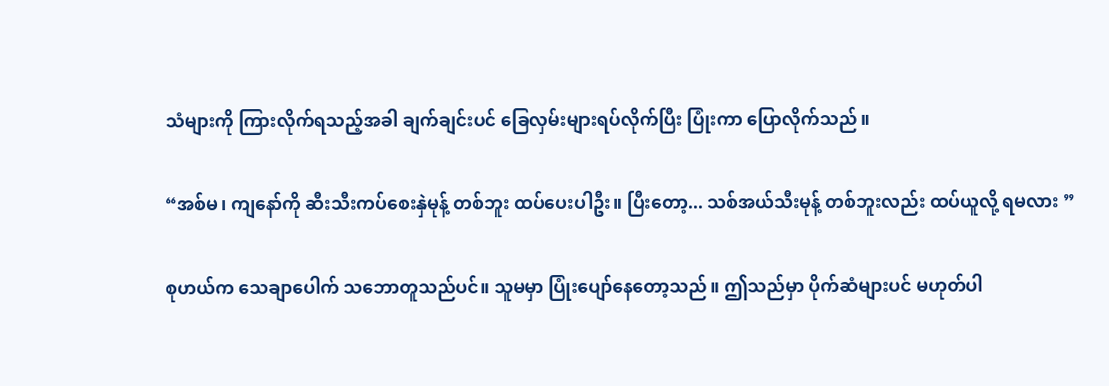သံများကို ကြားလိုက်ရသည့်အခါ ချက်ချင်းပင် ခြေလှမ်းများရပ်လိုက်ပြီး ပြုံးကာ ပြောလိုက်သည်။

“အစ်မ၊ ကျနော်ကို ဆီးသီးကပ်စေးနှဲမုန့် တစ်ဘူး ထပ်ပေးပါဦး။ ပြီးတော့... သစ်အယ်သီးမုန့် တစ်ဘူးလည်း ထပ်ယူလို့ ရမလား ”

စုဟယ်က သေချာပေါက် သဘောတူသည်ပင်။ သူမမှာ ပြုံးပျော်နေတော့သည်။ ဤသည်မှာ ပိုက်ဆံများပင် မဟုတ်ပါ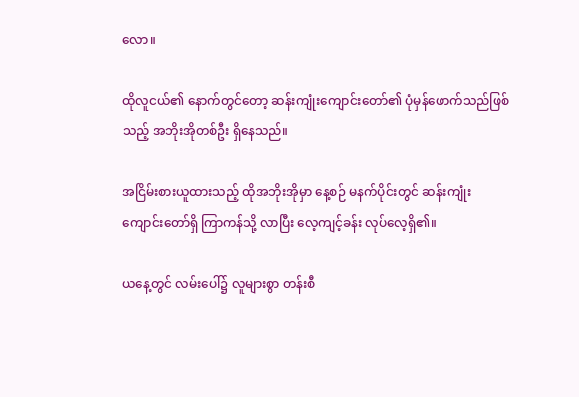လော။

ထိုလူငယ်၏ နောက်တွင်တော့ ဆန်းကျုံးကျောင်းတော်၏ ပုံမှန်ဖောက်သည်ဖြစ်သည့် အဘိုးအိုတစ်ဦး ရှိနေသည်။

အငြိမ်းစားယူထားသည့် ထိုအဘိုးအိုမှာ နေ့စဉ် မနက်ပိုင်းတွင် ဆန်းကျုံးကျောင်းတော်ရှိ ကြာကန်သို့ လာပြီး လေ့ကျင့်ခန်း လုပ်လေ့ရှိ၏။

ယနေ့တွင် လမ်းပေါ်၌ လူများစွာ တန်းစီ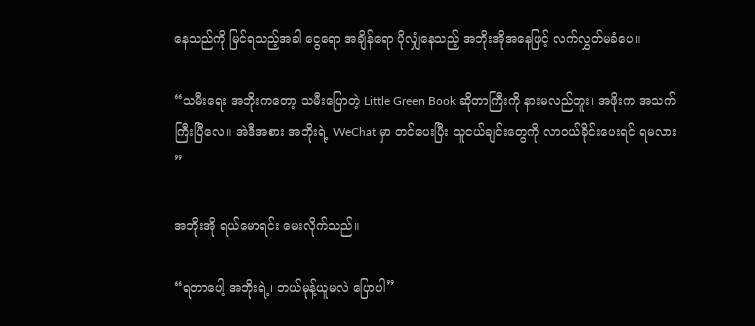နေသည်ကို မြင်ရသည့်အခါ ငွေရော အချိန်ရော ပိုလျှံနေသည့် အဘိုးအိုအနေဖြင့် လက်လွှတ်မခံပေ။

“သမီးရေး အဘိုးကတော့ သမီးပြောတဲ့ Little Green Book ဆိုတာကြီးကို နားမလည်ဘူး၊ အဖိုးက အသက်ကြီးပြီလေ။ အဲဒီအစား အဘိုးရဲ့ WeChat မှာ တင်ပေးပြီး သူငယ်ချင်းတွေကို လာဝယ်ခိုင်းပေးရင် ရမလား ”

အဘိုးအို ရယ်မောရင်း မေးလိုက်သည်။

“ရတာပေါ့ အဘိုးရဲ့၊ ဘယ်မုန့်ယူမလဲ ပြောပါ”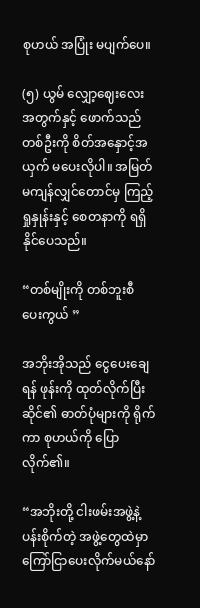စုဟယ် အပြုံး မပျက်ပေ။

(၅) ယွမ် လျှော့ဈေးလေးအတွက်နှင့် ဖောက်သည်တစ်ဦးကို စိတ်အနှောင့်အယှက် မပေးလိုပါ။ အမြတ်မကျန်လျှင်တောင်မှ ကြည့်ရှုနှုန်းနှင့် စေတနာကို ရရှိနိုင်ပေသည်။

“တစ်မျိုးကို တစ်ဘူးစီ ပေးကွယ် ”

အဘိုးအိုသည် ငွေပေးချေရန် ဖုန်းကို ထုတ်လိုက်ပြီး ဆိုင်၏ ဓာတ်ပုံများကို ရိုက်ကာ စုဟယ်ကို ပြောလိုက်၏။

“အဘိုးတို့ ငါးဖမ်းအဖွဲ့နဲ့ ပန်းစိုက်တဲ့ အဖွဲ့တွေထဲမှာ ကြော်ငြာပေးလိုက်မယ်နော်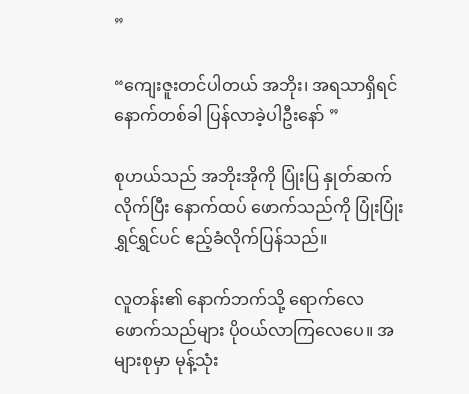”

“ကျေးဇူးတင်ပါတယ် အဘိုး၊ အရသာရှိရင် နောက်တစ်ခါ ပြန်လာခဲ့ပါဦးနော် ”

စုဟယ်သည် အဘိုးအိုကို ပြုံးပြ နှုတ်ဆက်လိုက်ပြီး နောက်ထပ် ဖောက်သည်ကို ပြုံးပြုံးရွှင်ရွှင်ပင် ဧည့်ခံလိုက်ပြန်သည်။

လူတန်း၏ နောက်ဘက်သို့ ရောက်လေ ဖောက်သည်များ ပိုဝယ်လာကြလေပေ။ အများစုမှာ မုန့်သုံး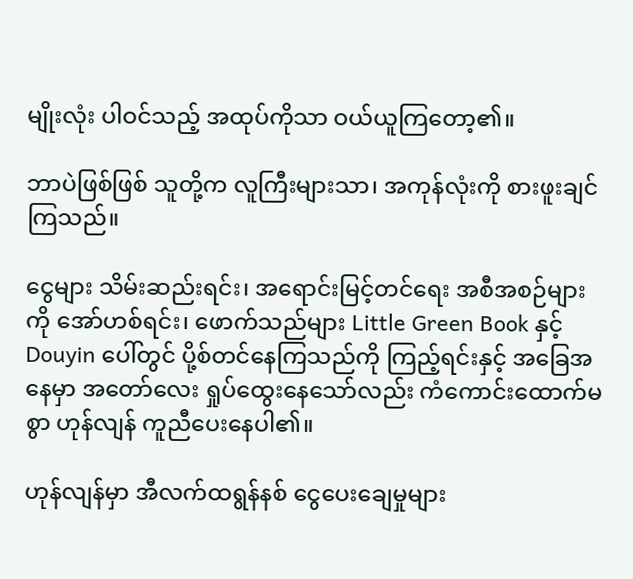မျိုးလုံး ပါဝင်သည့် အထုပ်ကိုသာ ဝယ်ယူကြတော့၏။

ဘာပဲဖြစ်ဖြစ် သူတို့က လူကြီးများသာ၊ အကုန်လုံးကို စားဖူးချင်ကြသည်။

ငွေများ သိမ်းဆည်းရင်း၊ အရောင်းမြင့်တင်ရေး အစီအစဉ်များကို အော်ဟစ်ရင်း၊ ဖောက်သည်များ Little Green Book နှင့် Douyin ပေါ်တွင် ပို့စ်တင်နေကြသည်ကို ကြည့်ရင်းနှင့် အခြေအနေမှာ အတော်လေး ရှုပ်ထွေးနေသော်လည်း ကံကောင်းထောက်မစွာ ဟုန်လျန် ကူညီပေးနေပါ၏။

ဟုန်လျန်မှာ အီလက်ထရွန်နစ် ငွေပေးချေမှုများ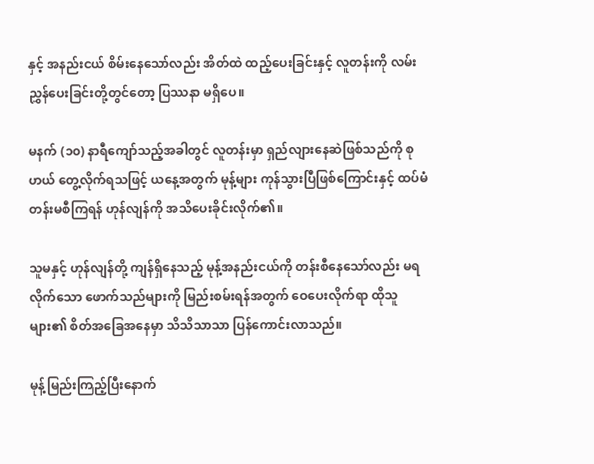နှင့် အနည်းငယ် စိမ်းနေသော်လည်း အိတ်ထဲ ထည့်ပေးခြင်းနှင့် လူတန်းကို လမ်းညွှန်ပေးခြင်းတို့တွင်တော့ ပြဿနာ မရှိပေ။

မနက် (၁၀) နာရီကျော်သည့်အခါတွင် လူတန်းမှာ ရှည်လျားနေဆဲဖြစ်သည်ကို စုဟယ် တွေ့လိုက်ရသဖြင့် ယနေ့အတွက် မုန့်များ ကုန်သွားပြီဖြစ်ကြောင်းနှင့် ထပ်မံ တန်းမစီကြရန် ဟုန်လျန်ကို အသိပေးခိုင်းလိုက်၏။

သူမနှင့် ဟုန်လျန်တို့ ကျန်ရှိနေသည့် မုန့်အနည်းငယ်ကို တန်းစီနေသော်လည်း မရလိုက်သော ဖောက်သည်များကို မြည်းစမ်းရန်အတွက် ဝေပေးလိုက်ရာ ထိုသူများ၏ စိတ်အခြေအနေမှာ သိသိသာသာ ပြန်ကောင်းလာသည်။

မုန့်မြည်းကြည့်ပြီးနောက်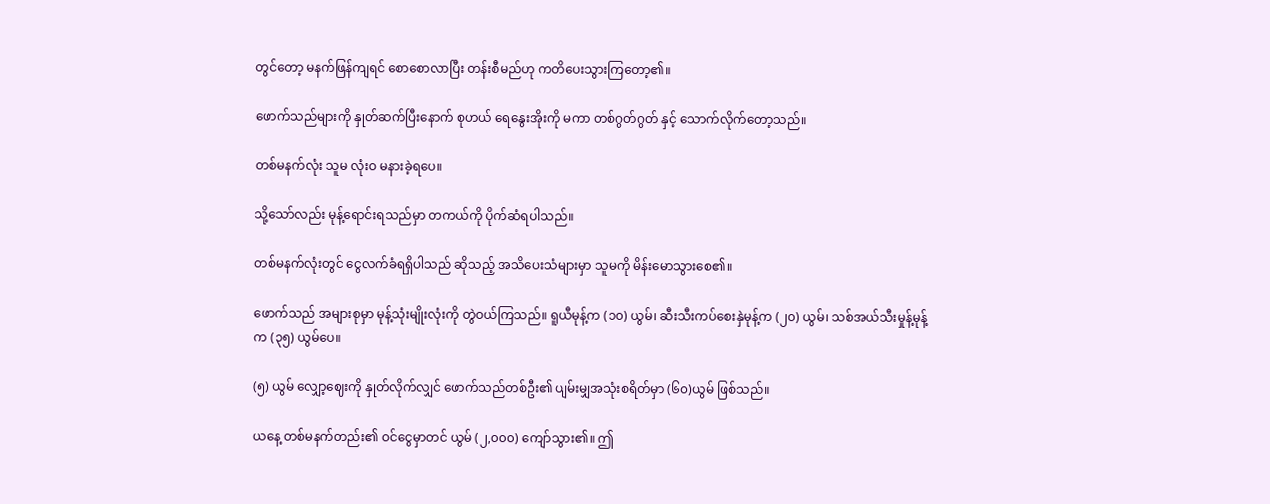တွင်တော့ မနက်ဖြန်ကျရင် စောစောလာပြီး တန်းစီမည်ဟု ကတိပေးသွားကြတော့၏။

ဖောက်သည်များကို နှုတ်ဆက်ပြီးနောက် စုဟယ် ရေနွေးအိုးကို မကာ တစ်ဂွတ်ဂွတ် နှင့် သောက်လိုက်တော့သည်။

တစ်မနက်လုံး သူမ လုံးဝ မနားခဲ့ရပေ။

သို့သော်လည်း မုန့်ရောင်းရသည်မှာ တကယ်ကို ပိုက်ဆံရပါသည်။

တစ်မနက်လုံးတွင် ငွေလက်ခံရရှိပါသည် ဆိုသည့် အသိပေးသံများမှာ သူမကို မိန်းမောသွားစေ၏။

ဖောက်သည် အများစုမှာ မုန့်သုံးမျိုးလုံးကို တွဲဝယ်ကြသည်။ ရူယီမုန့်က (၁၀) ယွမ်၊ ဆီးသီးကပ်စေးနှဲမုန့်က (၂၀) ယွမ်၊ သစ်အယ်သီးမှုန့်မုန့်က (၃၅) ယွမ်ပေ။

(၅) ယွမ် လျှော့ဈေးကို နှုတ်လိုက်လျှင် ဖောက်သည်တစ်ဦး၏ ပျမ်းမျှအသုံးစရိတ်မှာ (၆၀)ယွမ် ဖြစ်သည်။

ယနေ့ တစ်မနက်တည်း၏ ဝင်ငွေမှာတင် ယွမ် (၂,၀၀၀) ကျော်သွား၏။ ဤ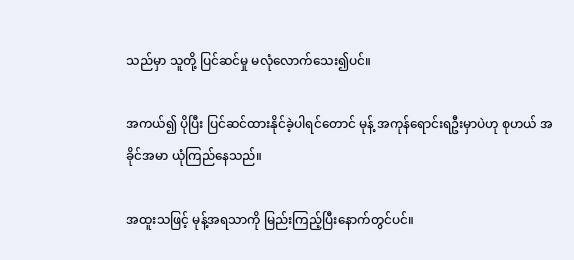သည်မှာ သူတို့ ပြင်ဆင်မှု မလုံလောက်သေး၍ပင်။

အကယ်၍ ပိုပြီး ပြင်ဆင်ထားနိုင်ခဲ့ပါရင်တောင် မုန့် အကုန်ရောင်းရဦးမှာပဲဟု စုဟယ် အခိုင်အမာ ယုံကြည်နေသည်။

အထူးသဖြင့် မုန့်အရသာကို မြည်းကြည့်ပြီးနောက်တွင်ပင်။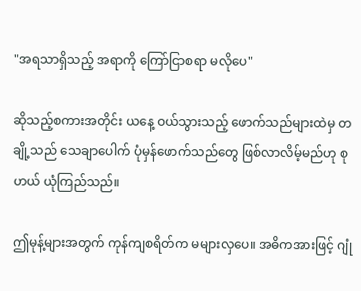"အရသာရှိသည့် အရာကို ကြော်ငြာစရာ မလိုပေ"

ဆိုသည့်စကားအတိုင်း ယနေ့ ဝယ်သွားသည့် ဖောက်သည်များထဲမှ တချို့သည် သေချာပေါက် ပုံမှန်ဖောက်သည်တွေ ဖြစ်လာလိမ့်မည်ဟု စုဟယ် ယုံကြည်သည်။

ဤမုန့်များအတွက် ကုန်ကျစရိတ်က မများလှပေ။ အဓိကအားဖြင့် ဂျုံ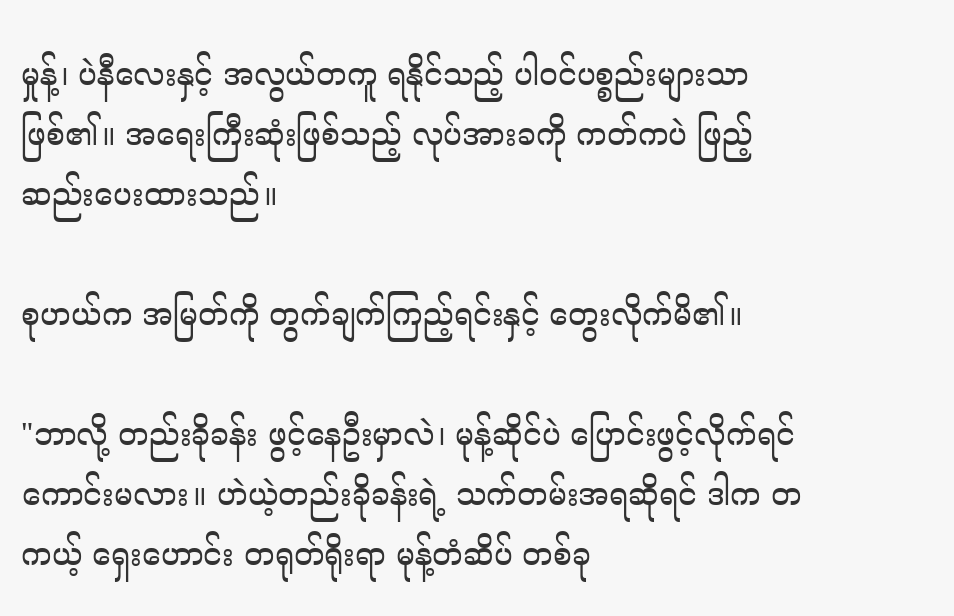မှုန့်၊ ပဲနီလေးနှင့် အလွယ်တကူ ရနိုင်သည့် ပါဝင်ပစ္စည်းများသာ ဖြစ်၏။ အရေးကြီးဆုံးဖြစ်သည့် လုပ်အားခကို ကတ်ကပဲ ဖြည့်ဆည်းပေးထားသည်။

စုဟယ်က အမြတ်ကို တွက်ချက်ကြည့်ရင်းနှင့် တွေးလိုက်မိ၏။

"ဘာလို့ တည်းခိုခန်း ဖွင့်နေဦးမှာလဲ၊ မုန့်ဆိုင်ပဲ ပြောင်းဖွင့်လိုက်ရင် ကောင်းမလား။ ဟဲယဲ့တည်းခိုခန်းရဲ့ သက်တမ်းအရဆိုရင် ဒါက တကယ့် ရှေးဟောင်း တရုတ်ရိုးရာ မုန့်တံဆိပ် တစ်ခု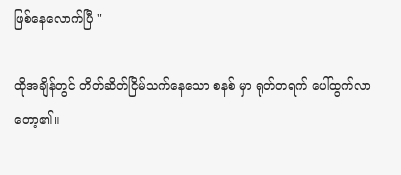ဖြစ်နေလောက်ပြီ "

ထိုအချိန်တွင် တိတ်ဆိတ်ငြိမ်သက်နေသော စနစ် မှာ ရုတ်တရက် ပေါ်ထွက်လာတော့၏။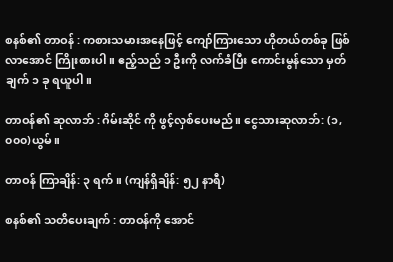စနစ်၏ တာဝန် : ကစားသမားအနေဖြင့် ကျော်ကြားသော ဟိုတယ်တစ်ခု ဖြစ်လာအောင် ကြိုးစားပါ။ ဧည့်သည် ၁ ဦးကို လက်ခံပြီး ကောင်းမွန်သော မှတ်ချက် ၁ ခု ရယူပါ။

တာဝန်၏ ဆုလာဘ် : ဂိမ်းဆိုင် ကို ဖွင့်လှစ်ပေးမည်။ ငွေသားဆုလာဘ်: (၁,၀၀၀)ယွမ်။

တာဝန် ကြာချိန်: ၃ ရက်။ (ကျန်ရှိချိန်: ၅၂ နာရီ)

စနစ်၏ သတိပေးချက် : တာဝန်ကို အောင်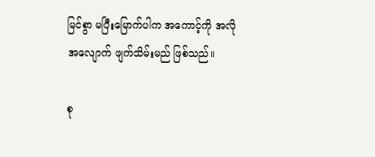မြင်စွာ မပြီးမြောက်ပါက အကောင့်ကို အလိုအလျောက် ဖျက်သိမ်းမည် ဖြစ်သည်။

စု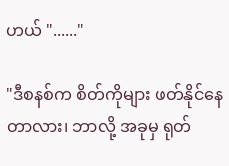ဟယ် "......"

"ဒီစနစ်က စိတ်ကိုများ ဖတ်နိုင်နေတာလား၊ ဘာလို့ အခုမှ ရုတ်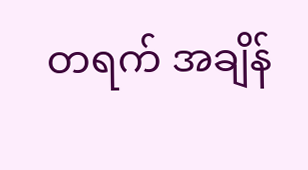တရက် အချိန်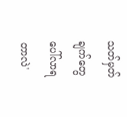သတ်မှတ်ချက်တွေ ပေါ်လာရတာလဲ'